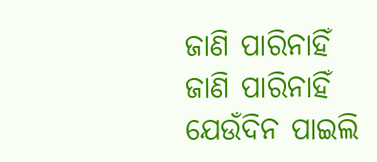ଜାଣି ପାରିନାହିଁ
ଜାଣି ପାରିନାହିଁ
ଯେଉଁଦିନ ପାଇଲି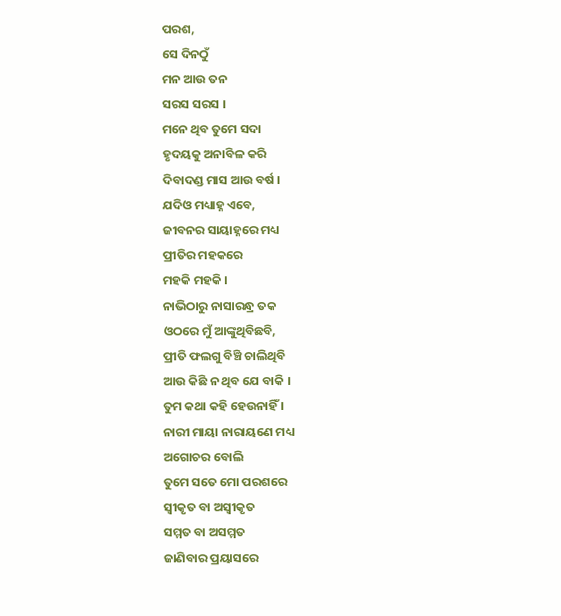ପରଶ,
ସେ ଦିନଠୁଁ
ମନ ଆଉ ତନ
ସରସ ସରସ ।
ମନେ ଥିବ ତୁମେ ସଦା
ହୃଦୟକୁ ଅନାବିଳ କରି
ଦିବାଦଣ୍ଡ ମାସ ଆଉ ବର୍ଷ ।
ଯଦିଓ ମଧ୍ୟାହ୍ନ ଏବେ,
ଜୀବନର ସାୟାହ୍ନରେ ମଧ୍ୟ
ପ୍ରୀତିର ମହକରେ
ମହକି ମହକି ।
ନାଭିଠାରୁ ନାସାରନ୍ଧ୍ର ତକ
ଓଠରେ ମୁଁ ଆଙ୍କୁଥିବିଛବି,
ପ୍ରୀତି ଫଲଗୁ ବିଞ୍ଚି ଚାଲିଥିବି
ଆଉ କିଛି ନ ଥିବ ଯେ ବାକି ।
ତୁମ କଥା କହି ହେଉନାହିଁ ।
ନାରୀ ମାୟା ନାରାୟଣେ ମଧ୍ୟ
ଅଗୋଚର ବୋଲି
ତୁମେ ସତେ ମୋ ପରଶରେ
ସ୍ୱୀକୃତ ବା ଅସ୍ୱୀକୃତ
ସମ୍ମତ ବା ଅସମ୍ମତ
ଜାଣିବାର ପ୍ରୟାସରେ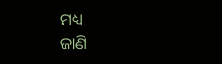ମଧ୍ୟ
ଜାଣି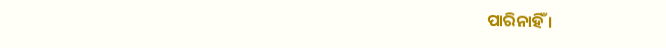ପାରିନାହିଁ ।